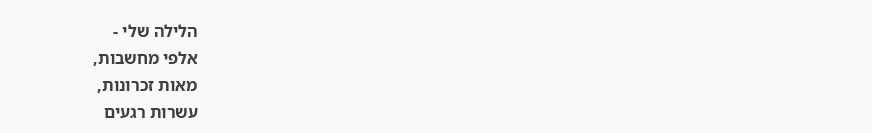הלילה שלי -
אלפי מחשבות,
מאות זכרונות,
עשרות רגעים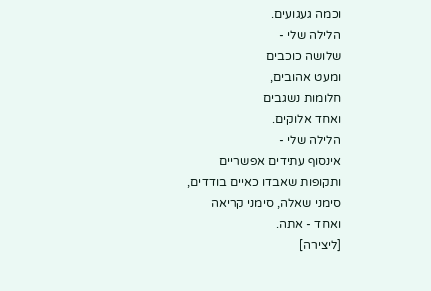וכמה געגועים.
הלילה שלי -
שלושה כוכבים
ומעט אהובים,
חלומות נשגבים
ואחד אלוקים.
הלילה שלי -
אינסוף עתידים אפשריים
ותקופות שאבדו כאיים בודדים,
סימני שאלה, סימני קריאה
ואחד - אתה.
[ליצירה]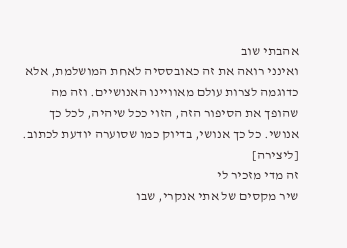אהבתי שוב
ואינני רואה את זה כאובססיה לאחת המושלמת, אלא כדוגמה לצרות עולם מאוויינו האנושיים. וזה מה שהופך את הסיפור הזה, הזוי ככל שיהיה, לכל כך אנושי. כל כך אנושי, בדיוק כמו שסוערה יודעת לכתוב.
[ליצירה]
זה מדי מזכיר לי
שיר מקסים של אתי אנקרי, שבו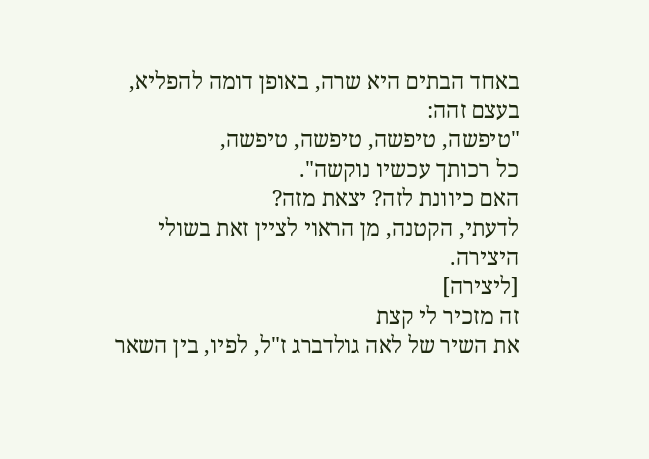באחד הבתים היא שרה, באופן דומה להפליא, בעצם זהה:
"טיפשה, טיפשה, טיפשה, טיפשה,
כל רכותך עכשיו נוקשה".
האם כיוונת לזה? יצאת מזה?
לדעתי, הקטנה, מן הראוי לציין זאת בשולי היצירה.
[ליצירה]
זה מזכיר לי קצת
את השיר של לאה גולדברג ז"ל, לפיו, בין השאר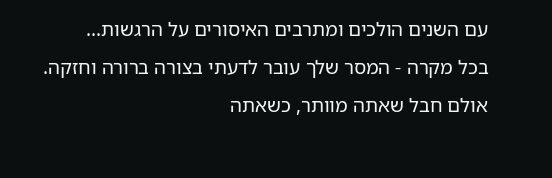עם השנים הולכים ומתרבים האיסורים על הרגשות...
בכל מקרה - המסר שלך עובר לדעתי בצורה ברורה וחזקה.
אולם חבל שאתה מוותר, כשאתה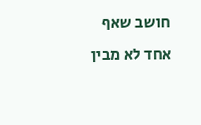חושב שאף אחד לא מבין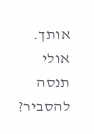אותך. אולי תנסה להסביר?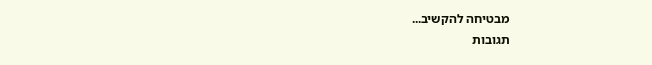מבטיחה להקשיב...
תגובות